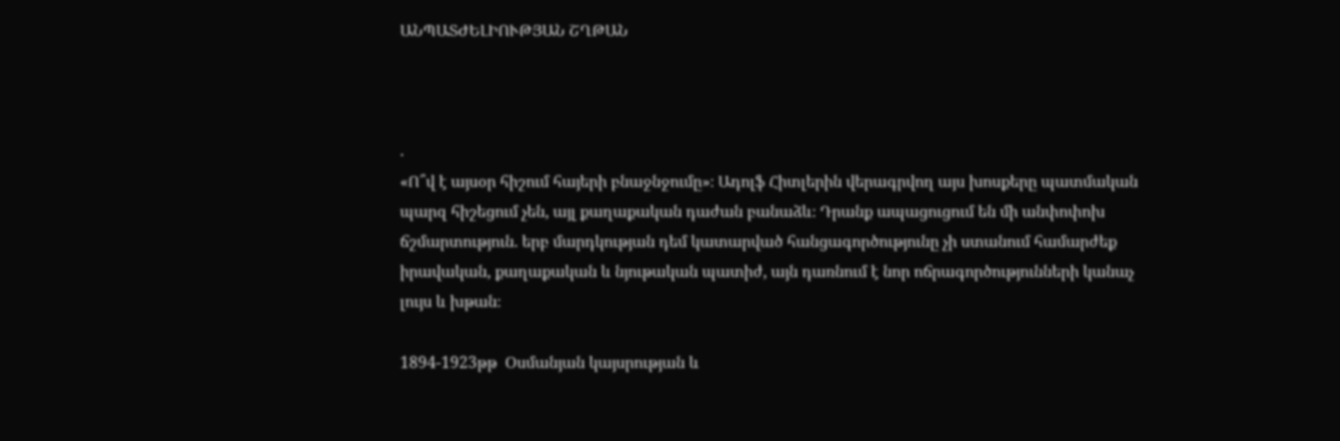ԱՆՊԱՏԺԵԼԻՈՒԹՅԱՆ ՇՂԹԱՆ



.
«Ո՞վ է այսօր հիշում հայերի բնաջնջումը»։ Ադոլֆ Հիտլերին վերագրվող այս խոսքերը պատմական պարզ հիշեցում չեն, այլ քաղաքական դաժան բանաձև։ Դրանք ապացուցում են մի անփոփոխ ճշմարտություն. երբ մարդկության դեմ կատարված հանցագործությունը չի ստանում համարժեք իրավական, քաղաքական և նյութական պատիժ, այն դառնում է նոր ոճրագործությունների կանաչ լույս և խթան։

1894-1923թթ  Օսմանյան կայսրության և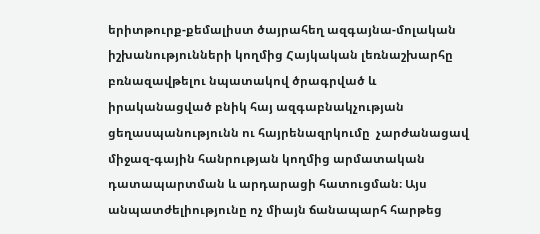երիտթուրք-քեմալիստ ծայրահեղ ազգայնա-մոլական իշխանությունների կողմից Հայկական լեռնաշխարհը բռնազավթելու նպատակով ծրագրված և իրականացված բնիկ հայ ազգաբնակչության ցեղասպանությունն ու հայրենազրկումը  չարժանացավ միջազ-գային հանրության կողմից արմատական դատապարտման և արդարացի հատուցման։ Այս անպատժելիությունը ոչ միայն ճանապարհ հարթեց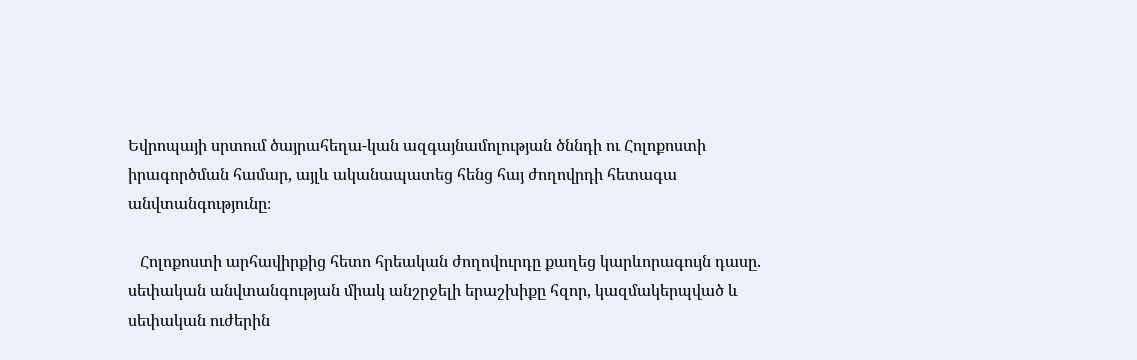Եվրոպայի սրտում ծայրահեղա-կան ազգայնամոլության ծննդի ու Հոլոքոստի իրագործման համար, այլև ականապատեց հենց հայ ժողովրդի հետագա անվտանգությունը։

   Հոլոքոստի արհավիրքից հետո հրեական ժողովուրդը քաղեց կարևորագույն դասը. սեփական անվտանգության միակ անշրջելի երաշխիքը հզոր, կազմակերպված և սեփական ուժերին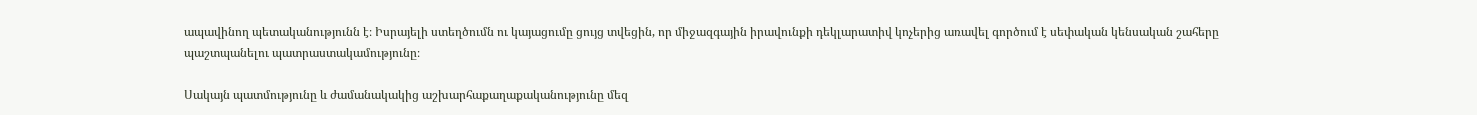ապավինող պետականությունն է։ Իսրայելի ստեղծումն ու կայացումը ցույց տվեցին, որ միջազգային իրավունքի դեկլարատիվ կոչերից առավել գործում է սեփական կենսական շահերը պաշտպանելու պատրաստակամությունը։

Սակայն պատմությունը և ժամանակակից աշխարհաքաղաքականությունը մեզ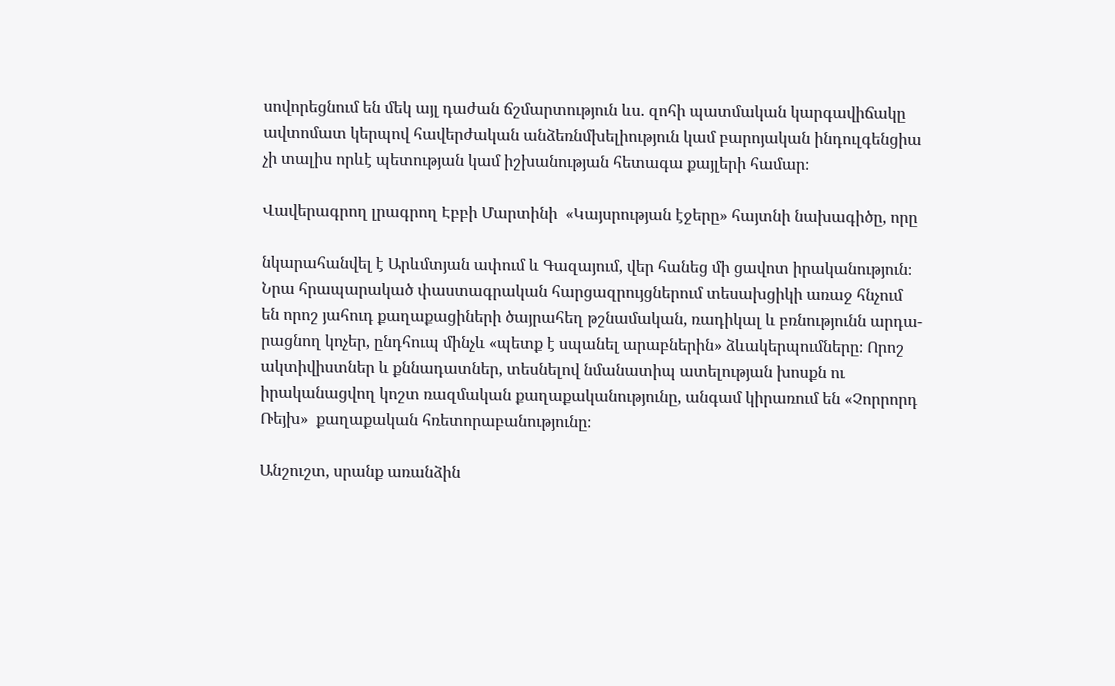սովորեցնում են մեկ այլ դաժան ճշմարտություն ևս. զոհի պատմական կարգավիճակը ավտոմատ կերպով հավերժական անձեռնմխելիություն կամ բարոյական ինդուլգենցիա չի տալիս որևէ պետության կամ իշխանության հետագա քայլերի համար։

Վավերագրող լրագրող Էբբի Մարտինի  «Կայսրության էջերը» հայտնի նախագիծը, որը

նկարահանվել է Արևմտյան ափում և Գազայում, վեր հանեց մի ցավոտ իրականություն։ Նրա հրապարակած փաստագրական հարցազրույցներում տեսախցիկի առաջ հնչում են որոշ յահուդ քաղաքացիների ծայրահեղ թշնամական, ռադիկալ և բռնությունն արդա-րացնող կոչեր, ընդհուպ մինչև «պետք է սպանել արաբներին» ձևակերպումները։ Որոշ ակտիվիստներ և քննադատներ, տեսնելով նմանատիպ ատելության խոսքն ու իրականացվող կոշտ ռազմական քաղաքականությունը, անգամ կիրառում են «Չորրորդ Ռեյխ»  քաղաքական հռետորաբանությունը։

Անշուշտ, սրանք առանձին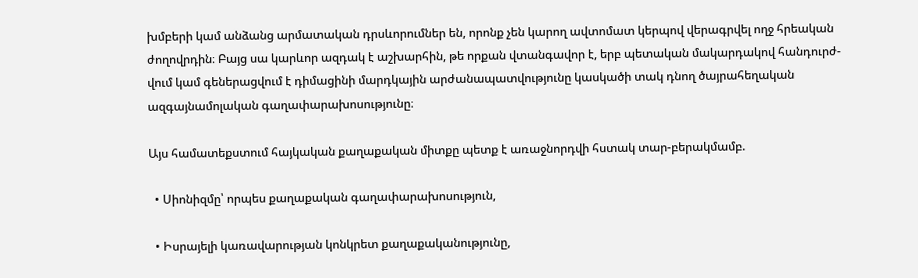խմբերի կամ անձանց արմատական դրսևորումներ են, որոնք չեն կարող ավտոմատ կերպով վերագրվել ողջ հրեական ժողովրդին։ Բայց սա կարևոր ազդակ է աշխարհին, թե որքան վտանգավոր է, երբ պետական մակարդակով հանդուրժ-վում կամ գեներացվում է դիմացինի մարդկային արժանապատվությունը կասկածի տակ դնող ծայրահեղական ազգայնամոլական գաղափարախոսությունը։

Այս համատեքստում հայկական քաղաքական միտքը պետք է առաջնորդվի հստակ տար-բերակմամբ.

  • Սիոնիզմը՝ որպես քաղաքական գաղափարախոսություն,

  • Իսրայելի կառավարության կոնկրետ քաղաքականությունը,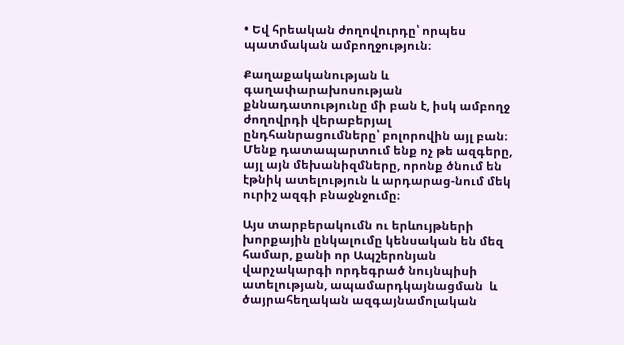• Եվ հրեական ժողովուրդը՝ որպես պատմական ամբողջություն։

Քաղաքականության և գաղափարախոսության քննադատությունը մի բան է, իսկ ամբողջ ժողովրդի վերաբերյալ ընդհանրացումները՝ բոլորովին այլ բան։ Մենք դատապարտում ենք ոչ թե ազգերը, այլ այն մեխանիզմները, որոնք ծնում են էթնիկ ատելություն և արդարաց-նում մեկ ուրիշ ազգի բնաջնջումը։

Այս տարբերակումն ու երևույթների խորքային ընկալումը կենսական են մեզ համար, քանի որ Ապշերոնյան վարչակարգի որդեգրած նույնպիսի ատելության, ապամարդկայնացման  և ծայրահեղական ազգայնամոլական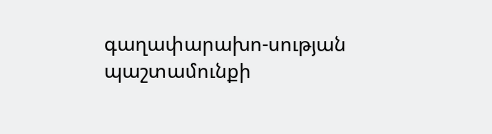գաղափարախո-սության  պաշտամունքի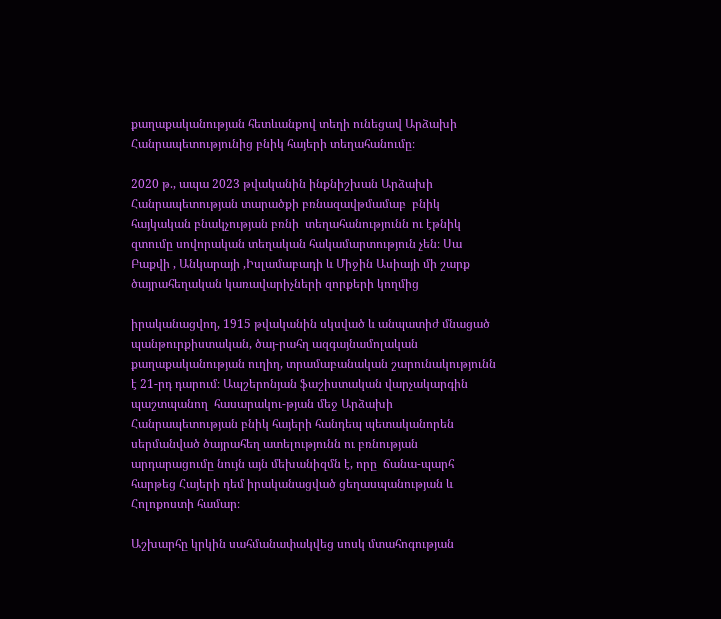քաղաքականության հետևանքով տեղի ունեցավ Արձախի Հանրապետությունից բնիկ հայերի տեղահանումը։

2020 թ., ապա 2023 թվականին ինքնիշխան Արձախի Հանրապետության տարածքի բռնազավթմամաբ  բնիկ հայկական բնակչության բռնի  տեղահանությունն ու էթնիկ զտումը սովորական տեղական հակամարտություն չեն։ Սա Բաքվի , Անկարայի ,Իսլամաբադի և Միջին Ասիայի մի շարք ծայրահեղական կառավարիչների զորքերի կողմից

իրականացվող, 1915 թվականին սկսված և անպատիժ մնացած պանթուրքիստական, ծայ-րահղ ազգայնամոլական քաղաքականության ուղիղ, տրամաբանական շարունակությունն է 21-րդ դարում։ Ապշերոնյան ֆաշիստական վարչակարգին պաշտպանող  հասարակու-թյան մեջ Արձախի Հանրապետության բնիկ հայերի հանդեպ պետականորեն սերմանված ծայրահեղ ատելությունն ու բռնության արդարացումը նույն այն մեխանիզմն է, որը  ճանա-պարհ հարթեց Հայերի դեմ իրականացված ցեղասպանության և Հոլոքոստի համար։

Աշխարհը կրկին սահմանափակվեց սոսկ մտահոգության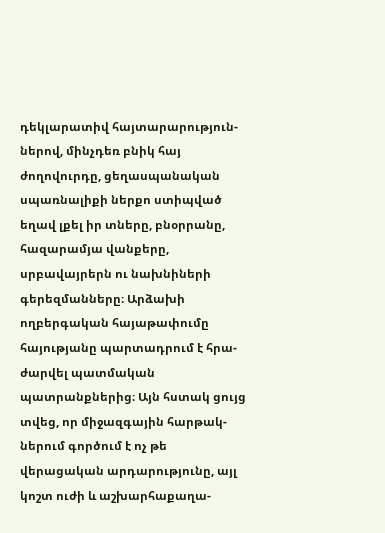դեկլարատիվ հայտարարություն-ներով, մինչդեռ բնիկ հայ  ժողովուրդը, ցեղասպանական սպառնալիքի ներքո ստիպված եղավ լքել իր տները, բնօրրանը, հազարամյա վանքերը, սրբավայրերն ու նախնիների գերեզմանները։ Արձախի ողբերգական հայաթափումը  հայությանը պարտադրում է հրա-ժարվել պատմական պատրանքներից։ Այն հստակ ցույց տվեց, որ միջազգային հարթակ-ներում գործում է ոչ թե վերացական արդարությունը, այլ կոշտ ուժի և աշխարհաքաղա-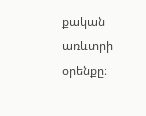քական առևտրի օրենքը։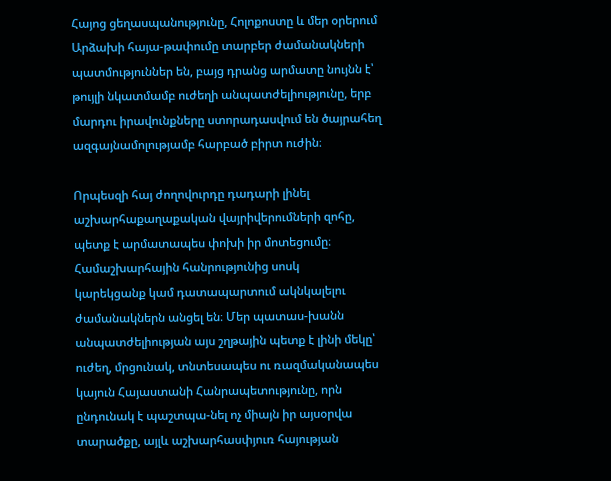Հայոց ցեղասպանությունը, Հոլոքոստը և մեր օրերում Արձախի հայա-թափումը տարբեր ժամանակների պատմություններ են, բայց դրանց արմատը նույնն է՝ թույլի նկատմամբ ուժեղի անպատժելիությունը, երբ մարդու իրավունքները ստորադասվում են ծայրահեղ ազգայնամոլությամբ հարբած բիրտ ուժին։

Որպեսզի հայ ժողովուրդը դադարի լինել աշխարհաքաղաքական վայրիվերումների զոհը,  պետք է արմատապես փոխի իր մոտեցումը։ Համաշխարհային հանրությունից սոսկ
կարեկցանք կամ դատապարտում ակնկալելու ժամանակներն անցել են։ Մեր պատաս-խանն անպատժելիության այս շղթային պետք է լինի մեկը՝ ուժեղ, մրցունակ, տնտեսապես ու ռազմականապես կայուն Հայաստանի Հանրապետությունը, որն ընդունակ է պաշտպա-նել ոչ միայն իր այսօրվա  տարածքը, այլև աշխարհասփյուռ հայության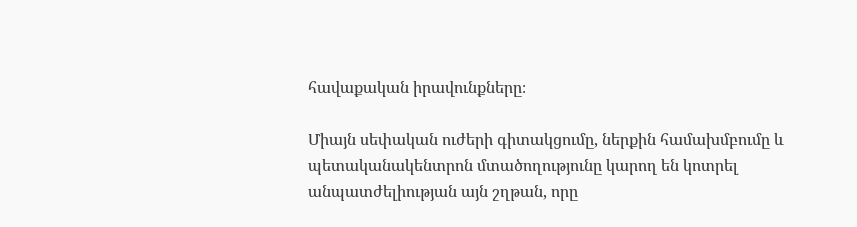հավաքական իրավունքները։

Միայն սեփական ուժերի գիտակցումը, ներքին համախմբումը և պետականակենտրոն մտածողությունը կարող են կոտրել անպատժելիության այն շղթան, որը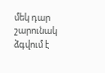մեկ դար շարունակ ձգվում է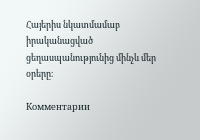Հայերիս նկատմամաբ իրականացված ցեղասպանությունից մինչև մեր օրերը։

Комментарии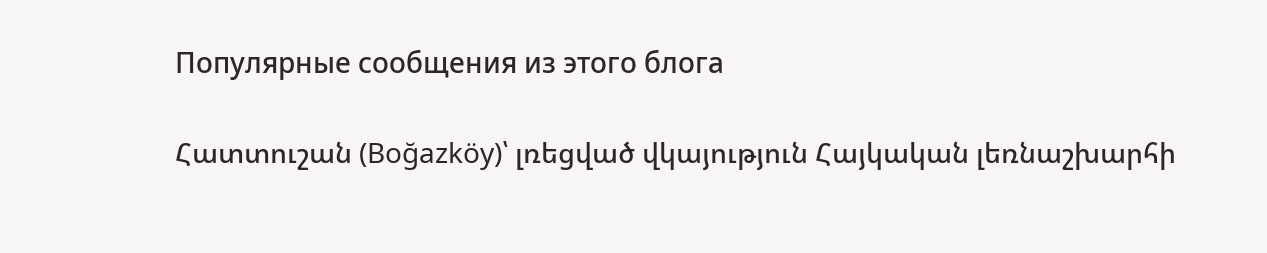Популярные сообщения из этого блога

Հատտուշան (Boğazköy)՝ լռեցված վկայություն Հայկական լեռնաշխարհի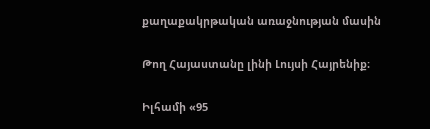քաղաքակրթական առաջնության մասին

Թող Հայաստանը լինի Լույսի Հայրենիք։

Իլհամի «95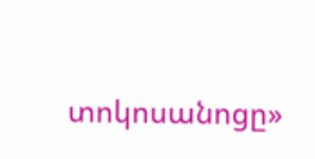տոկոսանոցը»